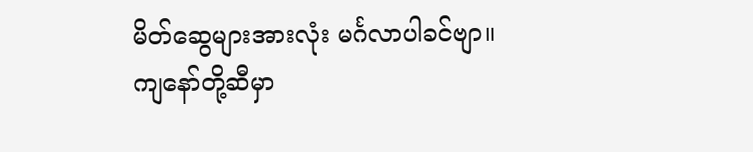မိတ်ဆွေများအားလုံး မင်္ဂလာပါခင်ဗျာ။
ကျနော်တို့ဆီမှာ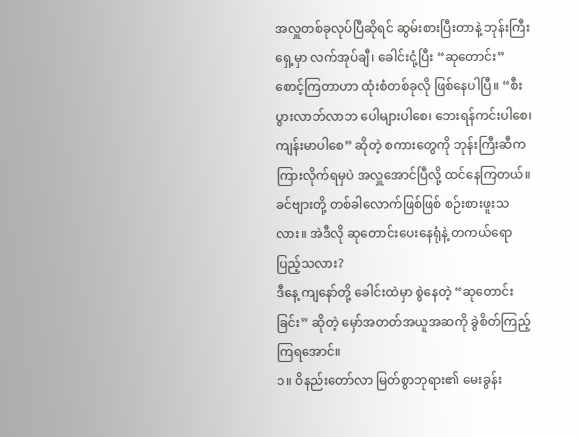အလှူတစ်ခုလုပ်ပြီဆိုရင် ဆွမ်းစားပြီးတာနဲ့ ဘုန်းကြီးရှေ့မှာ လက်အုပ်ချီ၊ ခေါင်းငုံ့ပြီး “ဆုတောင်း” စောင့်ကြတာဟာ ထုံးစံတစ်ခုလို ဖြစ်နေပါပြီ။ “စီးပွားလာဘ်လာဘ ပေါများပါစေ၊ ဘေးရန်ကင်းပါစေ၊ ကျန်းမာပါစေ” ဆိုတဲ့ စကားတွေကို ဘုန်းကြီးဆီက ကြားလိုက်ရမှပဲ အလှူအောင်ပြီလို့ ထင်နေကြတယ်။ ခင်ဗျားတို့ တစ်ခါလောက်ဖြစ်ဖြစ် စဉ်းစားဖူးသလား။ အဲဒီလို ဆုတောင်းပေးနေရုံနဲ့ တကယ်ရော ပြည့်သလား?
ဒီနေ့ ကျနော်တို့ ခေါင်းထဲမှာ စွဲနေတဲ့ “ဆုတောင်းခြင်း” ဆိုတဲ့ မှော်အတတ်အယူအဆကို ခွဲစိတ်ကြည့်ကြရအောင်။
၁။ ဝိနည်းတော်လာ မြတ်စွာဘုရား၏ မေးခွန်း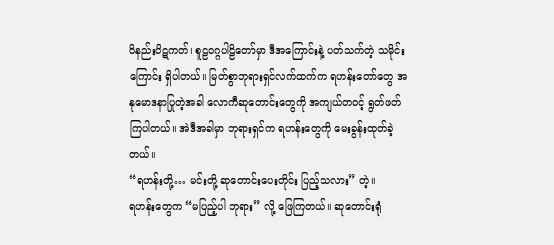ဝိနည်းပိဋကတ်၊ စူဠဝဂ္ဂပါဠိတော်မှာ ဒီအကြောင်းနဲ့ ပတ်သက်တဲ့ သမိုင်းကြောင်း ရှိပါတယ်။ မြတ်စွာဘုရားရှင်လက်ထက်က ရဟန်းတော်တွေ အနုမောဒနာပြုတဲ့အခါ လောကီဆုတောင်းတွေကို အကျယ်တဝင့် ရွတ်ဖတ်ကြပါတယ်။ အဲဒီအခါမှာ ဘုရားရှင်က ရဟန်းတွေကို မေးခွန်းထုတ်ခဲ့တယ်။
“ရဟန်းတို့… မင်းတို့ ဆုတောင်းပေးတိုင်း ပြည့်သလား” တဲ့။
ရဟန်းတွေက “မပြည့်ပါ ဘုရား” လို့ ဖြေကြတယ်။ ဆုတောင်းရုံ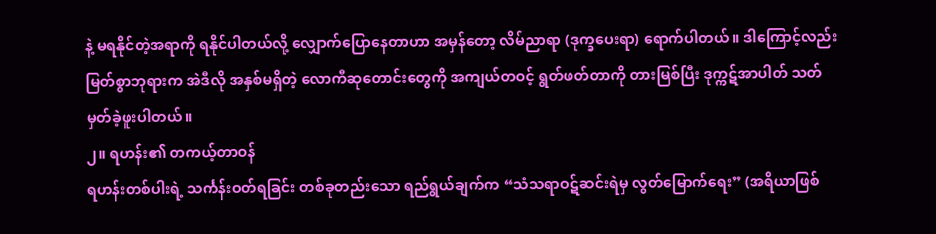နဲ့ မရနိုင်တဲ့အရာကို ရနိုင်ပါတယ်လို့ လျှောက်ပြောနေတာဟာ အမှန်တော့ လိမ်ညာရာ (ဒုက္ခပေးရာ) ရောက်ပါတယ်။ ဒါကြောင့်လည်း မြတ်စွာဘုရားက အဲဒီလို အနှစ်မရှိတဲ့ လောကီဆုတောင်းတွေကို အကျယ်တဝင့် ရွတ်ဖတ်တာကို တားမြစ်ပြီး ဒုက္ကဋ်အာပါတ် သတ်မှတ်ခဲ့ဖူးပါတယ်။
၂။ ရဟန်း၏ တကယ့်တာဝန်
ရဟန်းတစ်ပါးရဲ့ သင်္ကန်းဝတ်ရခြင်း တစ်ခုတည်းသော ရည်ရွယ်ချက်က “သံသရာဝဋ်ဆင်းရဲမှ လွတ်မြောက်ရေး” (အရိယာဖြစ်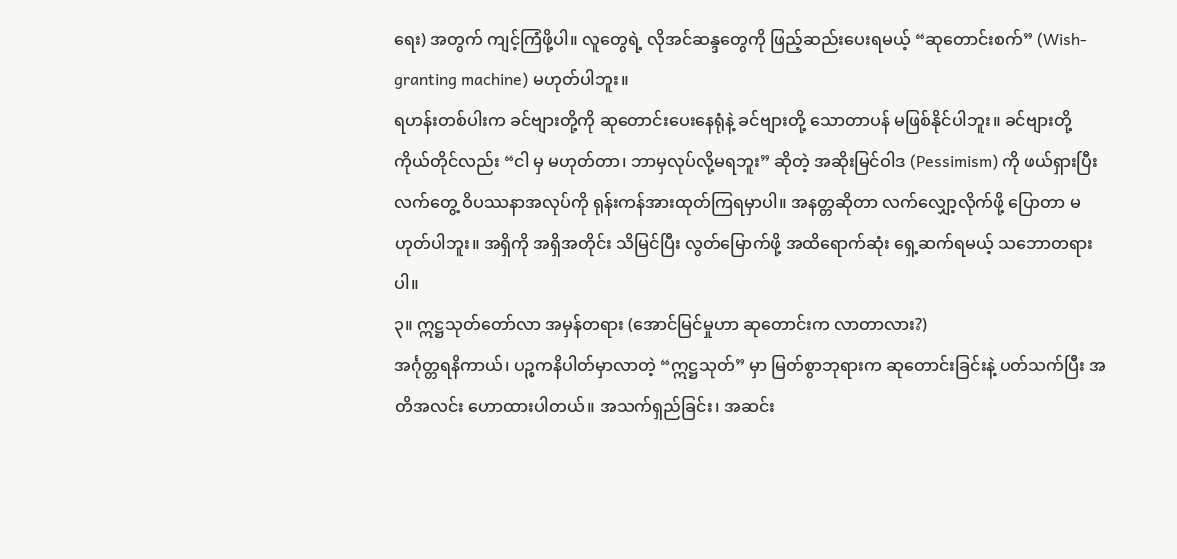ရေး) အတွက် ကျင့်ကြံဖို့ပါ။ လူတွေရဲ့ လိုအင်ဆန္ဒတွေကို ဖြည့်ဆည်းပေးရမယ့် “ဆုတောင်းစက်” (Wish-granting machine) မဟုတ်ပါဘူး။
ရဟန်းတစ်ပါးက ခင်ဗျားတို့ကို ဆုတောင်းပေးနေရုံနဲ့ ခင်ဗျားတို့ သောတာပန် မဖြစ်နိုင်ပါဘူး။ ခင်ဗျားတို့ ကိုယ်တိုင်လည်း “ငါ မှ မဟုတ်တာ၊ ဘာမှလုပ်လို့မရဘူး” ဆိုတဲ့ အဆိုးမြင်ဝါဒ (Pessimism) ကို ဖယ်ရှားပြီး လက်တွေ့ ဝိပဿနာအလုပ်ကို ရုန်းကန်အားထုတ်ကြရမှာပါ။ အနတ္တဆိုတာ လက်လျှော့လိုက်ဖို့ ပြောတာ မဟုတ်ပါဘူး။ အရှိကို အရှိအတိုင်း သိမြင်ပြီး လွတ်မြောက်ဖို့ အထိရောက်ဆုံး ရှေ့ဆက်ရမယ့် သဘောတရားပါ။
၃။ ဣဋ္ဌသုတ်တော်လာ အမှန်တရား (အောင်မြင်မှုဟာ ဆုတောင်းက လာတာလား?)
အင်္ဂုတ္တရနိကာယ်၊ ပဉ္စကနိပါတ်မှာလာတဲ့ “ဣဋ္ဌသုတ်” မှာ မြတ်စွာဘုရားက ဆုတောင်းခြင်းနဲ့ ပတ်သက်ပြီး အတိအလင်း ဟောထားပါတယ်။ အသက်ရှည်ခြင်း၊ အဆင်း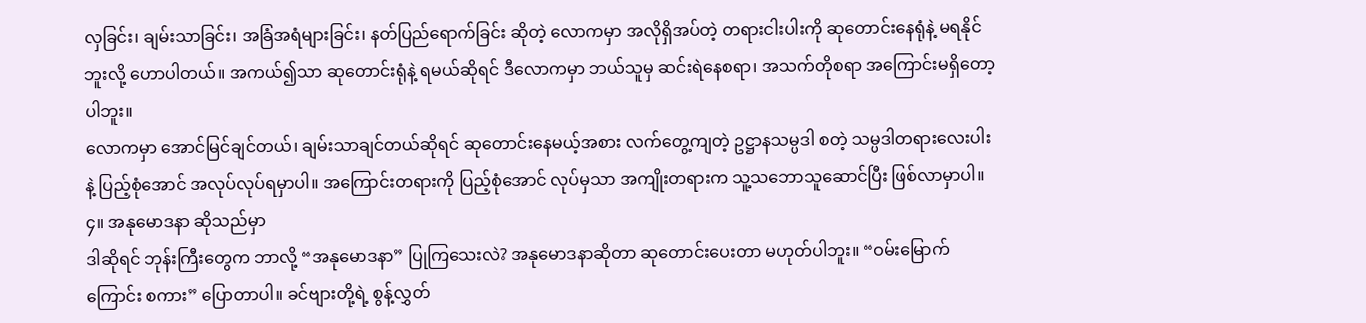လှခြင်း၊ ချမ်းသာခြင်း၊ အခြံအရံများခြင်း၊ နတ်ပြည်ရောက်ခြင်း ဆိုတဲ့ လောကမှာ အလိုရှိအပ်တဲ့ တရားငါးပါးကို ဆုတောင်းနေရုံနဲ့ မရနိုင်ဘူးလို့ ဟောပါတယ်။ အကယ်၍သာ ဆုတောင်းရုံနဲ့ ရမယ်ဆိုရင် ဒီလောကမှာ ဘယ်သူမှ ဆင်းရဲနေစရာ၊ အသက်တိုစရာ အကြောင်းမရှိတော့ပါဘူး။
လောကမှာ အောင်မြင်ချင်တယ်၊ ချမ်းသာချင်တယ်ဆိုရင် ဆုတောင်းနေမယ့်အစား လက်တွေ့ကျတဲ့ ဥဋ္ဌာနသမ္ပဒါ စတဲ့ သမ္ပဒါတရားလေးပါးနဲ့ ပြည့်စုံအောင် အလုပ်လုပ်ရမှာပါ။ အကြောင်းတရားကို ပြည့်စုံအောင် လုပ်မှသာ အကျိုးတရားက သူ့သဘောသူဆောင်ပြီး ဖြစ်လာမှာပါ။
၄။ အနုမောဒနာ ဆိုသည်မှာ
ဒါဆိုရင် ဘုန်းကြီးတွေက ဘာလို့ “အနုမောဒနာ” ပြုကြသေးလဲ? အနုမောဒနာဆိုတာ ဆုတောင်းပေးတာ မဟုတ်ပါဘူး။ “ဝမ်းမြောက်ကြောင်း စကား” ပြောတာပါ။ ခင်ဗျားတို့ရဲ့ စွန့်လွှတ်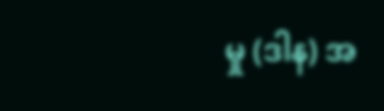မှု (ဒါန) အ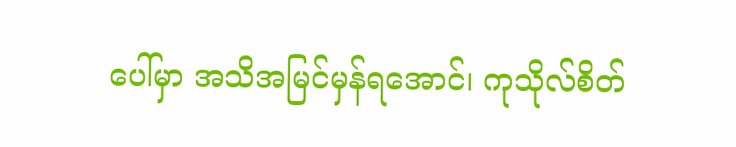ပေါ်မှာ အသိအမြင်မှန်ရအောင်၊ ကုသိုလ်စိတ်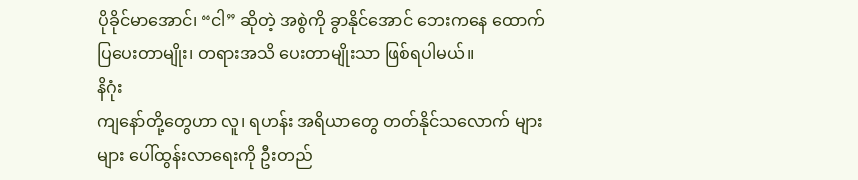ပိုခိုင်မာအောင်၊ “ငါ” ဆိုတဲ့ အစွဲကို ခွာနိုင်အောင် ဘေးကနေ ထောက်ပြပေးတာမျိုး၊ တရားအသိ ပေးတာမျိုးသာ ဖြစ်ရပါမယ်။
နိဂုံး
ကျနော်တို့တွေဟာ လူ၊ ရဟန်း အရိယာတွေ တတ်နိုင်သလောက် များများ ပေါ်ထွန်းလာရေးကို ဦးတည်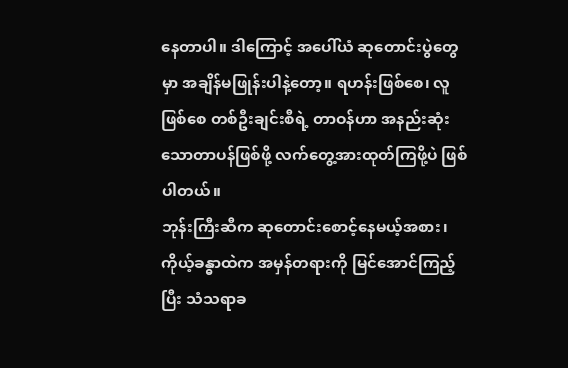နေတာပါ။ ဒါကြောင့် အပေါ်ယံ ဆုတောင်းပွဲတွေမှာ အချိန်မဖြုန်းပါနဲ့တော့။ ရဟန်းဖြစ်စေ၊ လူဖြစ်စေ တစ်ဦးချင်းစီရဲ့ တာဝန်ဟာ အနည်းဆုံး သောတာပန်ဖြစ်ဖို့ လက်တွေ့အားထုတ်ကြဖို့ပဲ ဖြစ်ပါတယ်။
ဘုန်းကြီးဆီက ဆုတောင်းစောင့်နေမယ့်အစား၊ ကိုယ့်ခန္ဓာထဲက အမှန်တရားကို မြင်အောင်ကြည့်ပြီး သံသရာခ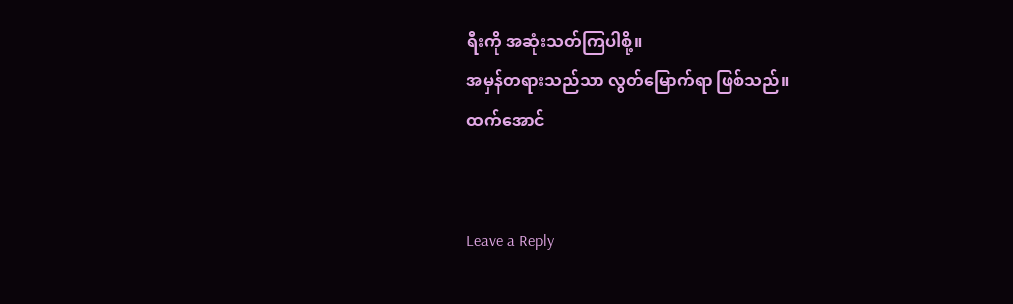ရီးကို အဆုံးသတ်ကြပါစို့။
အမှန်တရားသည်သာ လွတ်မြောက်ရာ ဖြစ်သည်။
ထက်အောင်


Leave a Reply